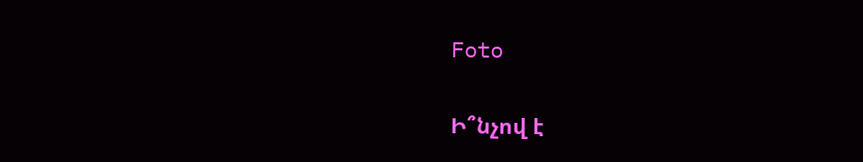Foto

Ի՞նչով է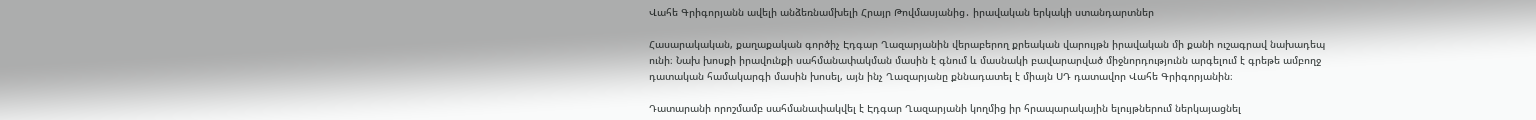Վահե Գրիգորյանն ավելի անձեռնամխելի Հրայր Թովմասյանից․ իրավական երկակի ստանդարտներ

Հասարակական, քաղաքական գործիչ Էդգար Ղազարյանին վերաբերող քրեական վարույթն իրավական մի քանի ուշագրավ նախադեպ ունի։ Նախ խոսքի իրավունքի սահմանափակման մասին է գնում և մասնակի բավարարված միջնորդությունն արգելում է գրեթե ամբողջ դատական համակարգի մասին խոսել, այն ինչ Ղազարյանը քննադատել է միայն ՍԴ դատավոր Վահե Գրիգորյանին։

Դատարանի որոշմամբ սահմանափակվել է Էդգար Ղազարյանի կողմից իր հրապարակային ելույթներում ներկայացնել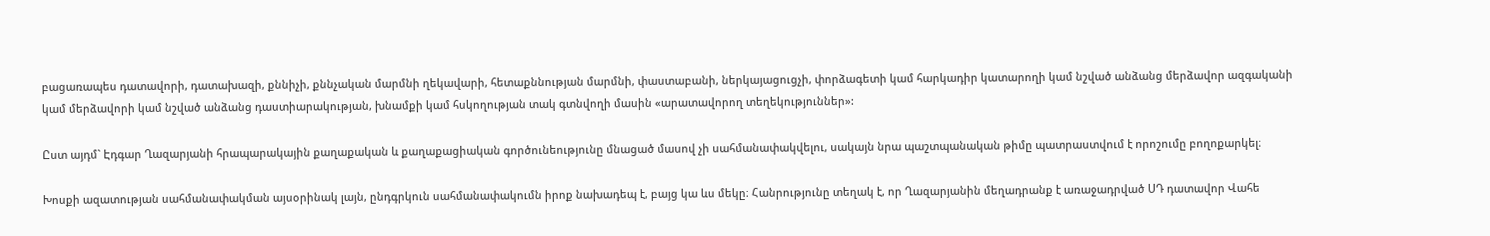բացառապես դատավորի, դատախազի, քննիչի, քննչական մարմնի ղեկավարի, հետաքննության մարմնի, փաստաբանի, ներկայացուցչի, փորձագետի կամ հարկադիր կատարողի կամ նշված անձանց մերձավոր ազգականի կամ մերձավորի կամ նշված անձանց դաստիարակության, խնամքի կամ հսկողության տակ գտնվողի մասին «արատավորող տեղեկություններ»:

Ըստ այդմ` Էդգար Ղազարյանի հրապարակային քաղաքական և քաղաքացիական գործունեությունը մնացած մասով չի սահմանափակվելու, սակայն նրա պաշտպանական թիմը պատրաստվում է որոշումը բողոքարկել։

Խոսքի ազատության սահմանափակման այսօրինակ լայն, ընդգրկուն սահմանափակումն իրոք նախադեպ է, բայց կա ևս մեկը։ Հանրությունը տեղակ է, որ Ղազարյանին մեղադրանք է առաջադրված ՍԴ դատավոր Վահե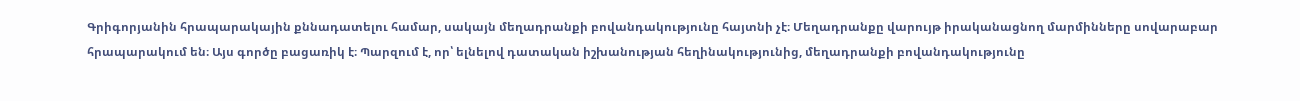Գրիգորյանին հրապարակային քննադատելու համար, սակայն մեղադրանքի բովանդակությունը հայտնի չէ։ Մեղադրանքը վարույթ իրականացնող մարմինները սովարաբար հրապարակում են։ Այս գործը բացառիկ է։ Պարզում է, որ՝ ելնելով դատական իշխանության հեղինակությունից, մեղադրանքի բովանդակությունը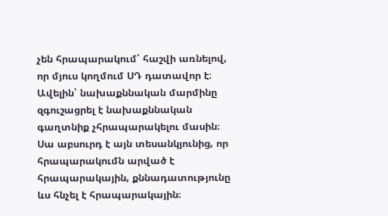չեն հրապարակում՝ հաշվի առնելով, որ մյուս կողմում ՍԴ դատավոր է։ Ավելին՝ նախաքննական մարմինը զգուշացրել է նախաքննական գաղտնիք չհրապարակելու մասին։ Սա աբսուրդ է այն տեսանկյունից, որ հրապարակումն արված է հրապարակային, քննադատությունը ևս հնչել է հրապարակային։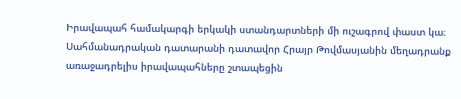Իրավապահ համակարգի երկակի ստանդարտների մի ուշագրով փաստ կա։ Սահմանադրական դատարանի դատավոր Հրայր Թովմասյանին մեղադրանք առաջադրելիս իրավապահները շտապեցին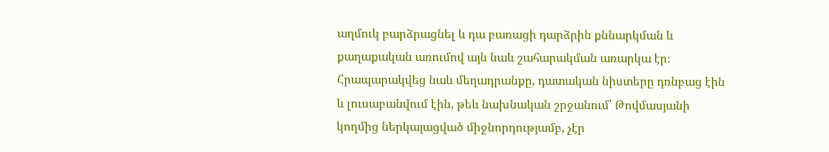աղմուկ բարձրացնել և դա բառացի դարձրին քննարկման և քաղաքական առումով այն նաև շահարակման առարկա էր։ Հրապարակվեց նաև մեղադրանքը, դատական նիստերը դռնբաց էին և լուսաբանվում էին, թեև նախնական շրջանում՝ Թովմասյանի կողմից ներկայացված միջնորդությամբ, չէր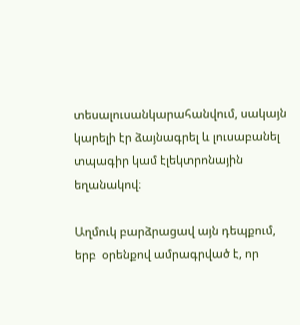տեսալուսանկարահանվում, սակայն կարելի էր ձայնագրել և լուսաբանել տպագիր կամ էլեկտրոնային եղանակով։

Աղմուկ բարձրացավ այն դեպքում, երբ  օրենքով ամրագրված է, որ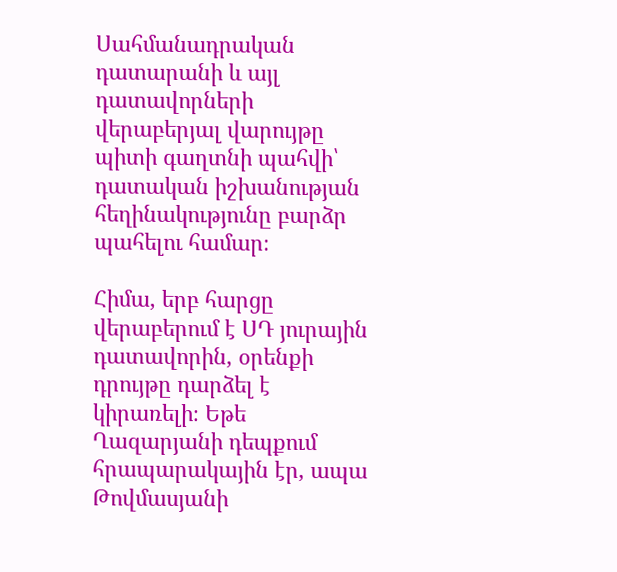Սահմանադրական դատարանի և այլ դատավորների վերաբերյալ վարույթը պիտի գաղտնի պահվի՝ դատական իշխանության հեղինակությունը բարձր պահելու համար։

Հիմա, երբ հարցը վերաբերում է ՍԴ յուրային դատավորին, օրենքի դրույթը դարձել է կիրառելի։ Եթե Ղազարյանի դեպքում հրապարակային էր, ապա Թովմասյանի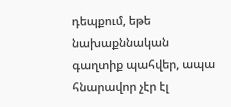դեպքում, եթե նախաքննական գաղտիք պահվեր, ապա հնարավոր չէր էլ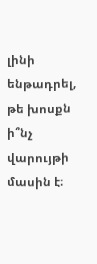լինի ենթադրել, թե խոսքն ի՞նչ վարույթի մասին է։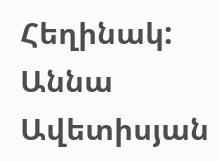Հեղինակ: Աննա Ավետիսյան